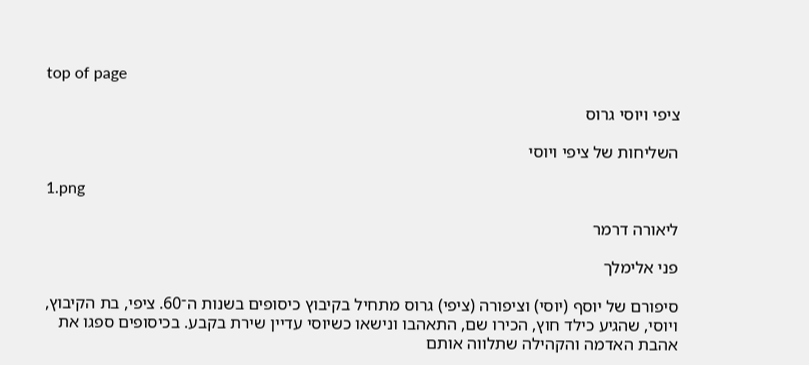top of page

ציפי ויוסי גרוס

השליחות של ציפי ויוסי

1.png

ליאורה דרמר

פני אלימלך

סיפורם של יוסף (יוסי) וציפורה (ציפי) גרוס מתחיל בקיבוץ כיסופים בשנות ה־60. ציפי, בת הקיבוץ, ויוסי, שהגיע כילד חוץ, הכירו שם, התאהבו ונישאו כשיוסי עדיין שירת בקבע. בכיסופים ספגו את אהבת האדמה והקהילה שתלווה אותם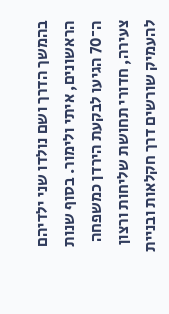בהמשך הדרך ושם נולדו שני ילדיהם הראשונים, איתי ולימור. בסוף שנות ה־70 הגיעו לבקעת הירדן כמשפחה צעירה, חדורי תחושת שליחות ורצון להעמיק שורשים דרך חקלאות ובניית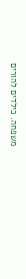משפחה. כילדים להורים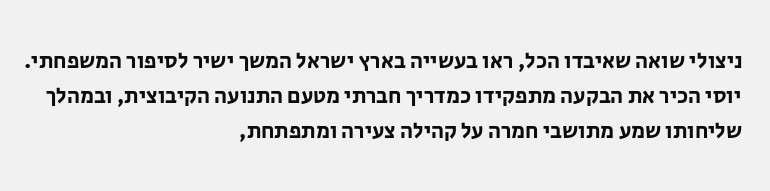ניצולי שואה שאיבדו הכל, ראו בעשייה בארץ ישראל המשך ישיר לסיפור המשפחתי. יוסי הכיר את הבקעה מתפקידו כמדריך חברתי מטעם התנועה הקיבוצית, ובמהלך שליחותו שמע מתושבי חמרה על קהילה צעירה ומתפתחת,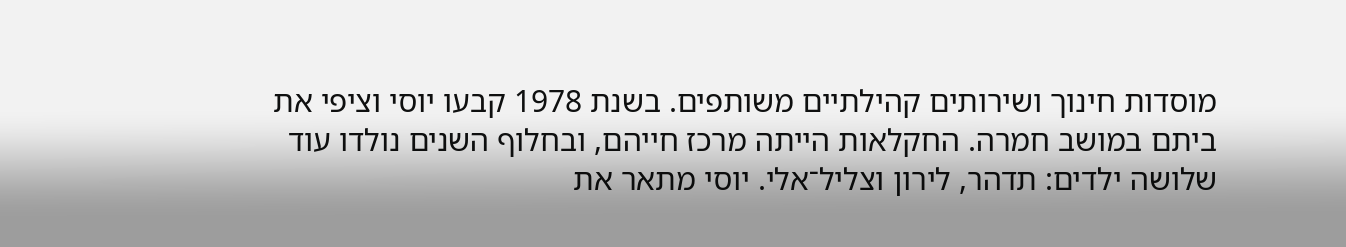מוסדות חינוך ושירותים קהילתיים משותפים. בשנת 1978 קבעו יוסי וציפי את ביתם במושב חמרה. החקלאות הייתה מרכז חייהם, ובחלוף השנים נולדו עוד שלושה ילדים: תדהר, לירון וצליל־אלי. יוסי מתאר את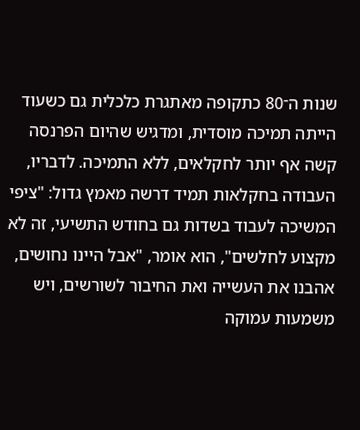שנות ה־80 כתקופה מאתגרת כלכלית גם כשעוד הייתה תמיכה מוסדית, ומדגיש שהיום הפרנסה קשה אף יותר לחקלאים, ללא התמיכה. לדבריו, העבודה בחקלאות תמיד דרשה מאמץ גדול: "ציפי המשיכה לעבוד בשדות גם בחודש התשיעי, זה לא מקצוע לחלשים", הוא אומר, "אבל היינו נחושים, אהבנו את העשייה ואת החיבור לשורשים, ויש משמעות עמוקה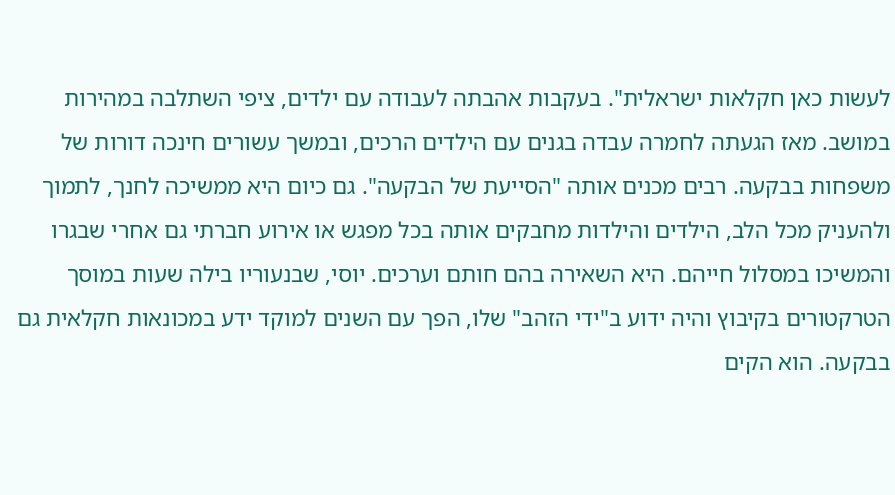לעשות כאן חקלאות ישראלית". בעקבות אהבתה לעבודה עם ילדים, ציפי השתלבה במהירות במושב. מאז הגעתה לחמרה עבדה בגנים עם הילדים הרכים, ובמשך עשורים חינכה דורות של משפחות בבקעה. רבים מכנים אותה "הסייעת של הבקעה". גם כיום היא ממשיכה לחנך, לתמוך ולהעניק מכל הלב, הילדים והילדות מחבקים אותה בכל מפגש או אירוע חברתי גם אחרי שבגרו והמשיכו במסלול חייהם. היא השאירה בהם חותם וערכים. יוסי, שבנעוריו בילה שעות במוסך הטרקטורים בקיבוץ והיה ידוע ב"ידי הזהב" שלו, הפך עם השנים למוקד ידע במכונאות חקלאית גם בבקעה. הוא הקים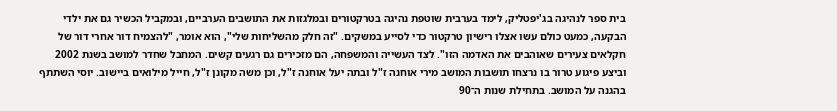בית ספר לנהיגה בג'יפטליק, לימד בערבית שוטפת נהיגה בטרקטורים ובמלגזות את התושבים הערביים, ובמקביל הכשיר גם את ילדי הבקעה, כמעט כולם עשו אצלו רישיון טרקטור כדי לסייע במשקים. "זה חלק מהשליחות שלי", הוא אומר, "להצמיח דור אחרי דור של חקלאים צעירים שאוהבים את האדמה הזו". לצד העשייה והמשפחה, הם מזכירים גם רגעים קשים. המחבל שחדר למושב בשנת 2002 וביצע פיגוע טרור בו נרצחו תושבות המושב מירי אוחנה ז"ל ובתה יעל אוחנה ז"ל, וכן משה מקונן ז"ל, חייל מילואים ביישוב. יוסי השתתף בהגנה על המושב. בתחילת שנות ה־90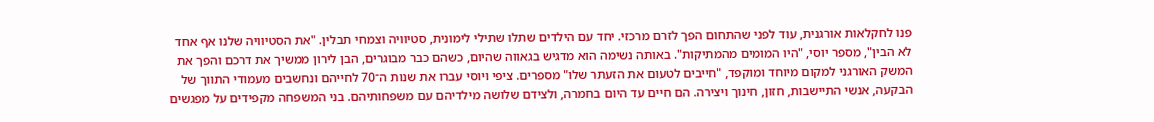פנו לחקלאות אורגנית, עוד לפני שהתחום הפך לזרם מרכזי. יחד עם הילדים שתלו שתילי לימונית, סטיוויה וצמחי תבלין. "את הסטיוויה שלנו אף אחד לא הבין", מספר יוסי, "היו המומים מהמתיקות". באותה נשימה הוא מדגיש בגאווה שהיום, כשהם כבר מבוגרים, הבן לירון ממשיך את דרכם והפך את המשק האורגני למקום מיוחד ומוקפד, "חייבים לטעום את הזעתר שלו" מספרים. ציפי ויוסי עברו את שנות ה־70 לחייהם ונחשבים מעמודי התווך של הבקעה, אנשי התיישבות, חזון, חינוך ויצירה. הם חיים עד היום בחמרה, ולצידם שלושה מילדיהם עם משפחותיהם. בני המשפחה מקפידים על מפגשים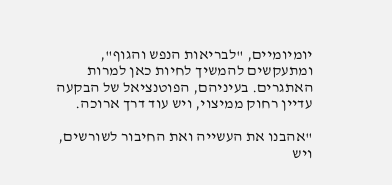יומיומיים, "לבריאות הנפש והגוף", ומתעקשים להמשיך לחיות כאן למרות האתגרים. בעיניהם, הפוטנציאל של הבקעה עדיין רחוק ממיצוי, ויש עוד דרך ארוכה.

"אהבנו את העשייה ואת החיבור לשורשים, ויש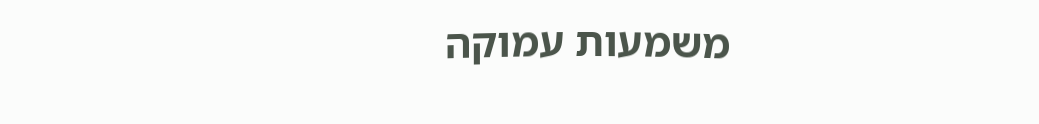משמעות עמוקה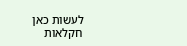לעשות כאן חקלאות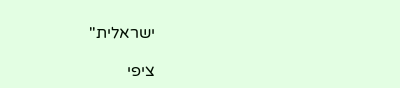ישראלית"

ציפי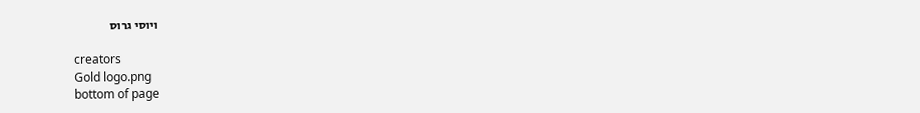ויוסי גרוס

creators
Gold logo.png
bottom of page